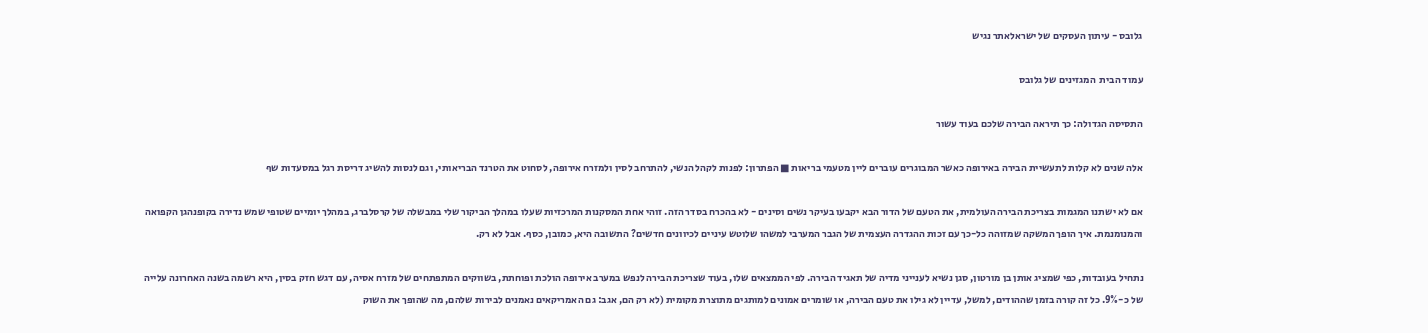גלובס - עיתון העסקים של ישראלאתר נגיש

עמוד הבית  המגזינים של גלובס

התסיסה הגדולה: כך תיראה הבירה שלכם בעוד עשור

אלה שנים לא קלות לתעשיית הבירה באירופה כאשר המבוגרים עוברים ליין מטעמי בריאות ■ הפתרון: לפנות לקהל הנשי, להתרחב לסין ולמזרח אירופה, לסחוט את הטרנד הבריאותי, וגם לנסות להשיג דריסת רגל במסעדות שף

אם לא ישתנו המגמות בצריכת הבירה העולמית, את הטעם של הדור הבא יקבעו בעיקר נשים וסינים - לא בהכרח בסדר הזה. זוהי אחת המסקנות המרכזיות שעלו במהלך הביקור שלי במבשלה של קרסלברג, במהלך יומיים שטופי שמש נדירה בקופנהגן הקפואה והמנומנמת. איך הופך המשקה שמזוהה כל-כך עם זכות ההגדרה העצמית של הגבר המערבי למשהו שלוטש עיניים לכיוונים חדשים? התשובה היא, כמובן, כסף. אבל לא רק.

נתחיל בעובדות, כפי שמציג אותן בן מורטון, סגן נשיא לענייני מדיה של תאגיד הבירה. לפי הממצאים שלו, בעוד שצריכת הבירה לנפש במערב אירופה הולכת ופוחתת, בשווקים המתפתחים של מזרח אסיה, עם דגש חזק בסין, היא רשמה בשנה האחרונה עלייה של כ-9%. כל זה קורה בזמן שההודים, למשל, עדיין לא גילו את טעם הבירה, או שומרים אמונים למותגים מתוצרת מקומית (לא רק הם, אגב: גם האמריקאים נאמנים לבירות שלהם, מה שהופך את השוק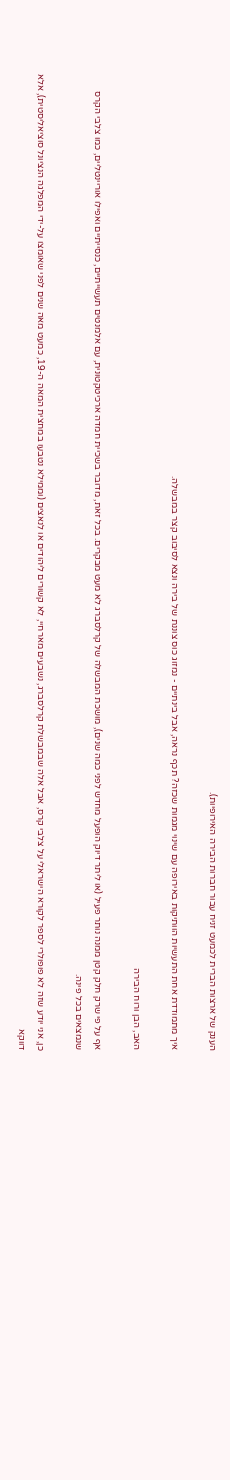הענק של ארצות הברית לכמעט זניח עבור חברות הבירה האירופיות).

איך מתמודדת אחת התעשיות הוותיקות באירופה עם שינוי מגמות שכזה? תכף נראה, אבל בינתיים - נמזוג כוס צוננת של בירה ונצא לסיבוב קצר במבשלה.

האב, הבן ורוח הבירה

אף על פי שרק חלק קטן ממנה נותר פעיל (או ליתר דיוק הופעל מחדש לפני כמה שנים), מושכת המבשלה של קרלסברג לא מעט מבקרים. בכל זאת, מדובר בשכיית חמדה ארכיטקטונית, עם אלמנטים תעשייתיים, כנסייתיים ואפילו אוריינטליים, כמו צלבי הקרס שנמצאים בכל פינה.

כן, אני יודע שזה לא פופולרי לספר לקורא הישראלי על צלבי קרס, אבל אלה שבמבשלת קרלסברג, נשבעים מארחיי, לא קשורים ליהודים או לנאצים (וממילא נטבעו במחצית המאה ה-19, כמעט מאה שנים לפני שאומצו על-ידי המפלגה הנציונל סוציאליסטית), אלא דווקא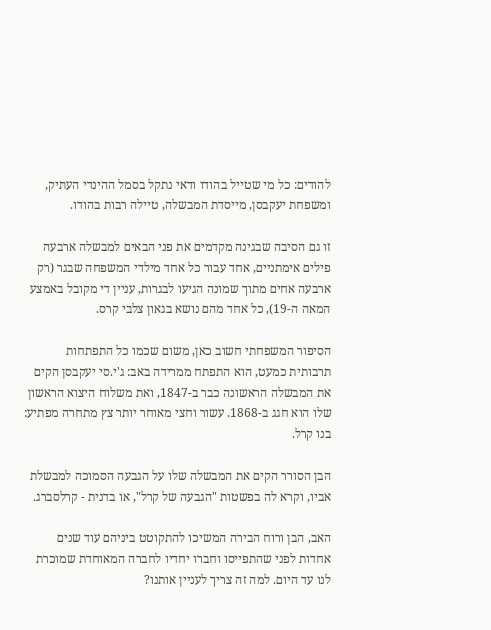להודים: כל מי שטייל בהודו ודאי נתקל בסמל ההינדי העתיק, ומשפחת יעקבסן, מייסדת המבשלה, טיילה רבות בהודו.

זו גם הסיבה שבגינה מקדמים את פני הבאים למבשלה ארבעה פילים אימתניים, אחד עבור כל אחד מילדי המשפחה שבגר (רק ארבעה אחים מתוך שמונה הגיעו לבגרות, עניין די מקובל באמצע המאה ה-19), כל אחד מהם נושא בגאון צלבי קרס.

הסיפור המשפחתי חשוב כאן, משום שכמו כל התפתחות תרבותית כמעט, הוא התפתח ממרידה באב: ג'י.סי יעקבסן הקים את המבשלה הראשונה כבר ב-1847, ואת משלוח היצוא הראשון שלו הוא חגג ב-1868. עשור וחצי מאוחר יותר צץ מתחרה מפתיע: בנו קרל.

הבן הסורר הקים את המבשלה שלו על הגבעה הסמוכה למבשלת אביו, וקרא לה בפשטות "הגבעה של קרל", או בדנית - קרלסברג.

האב, הבן ורוח הבירה המשיכו להתקוטט ביניהם עוד שנים אחדות לפני שהתפייסו וחברו יחדיו לחברה המאוחדת שמוכרת לנו עד היום. למה זה צריך לעניין אותנו?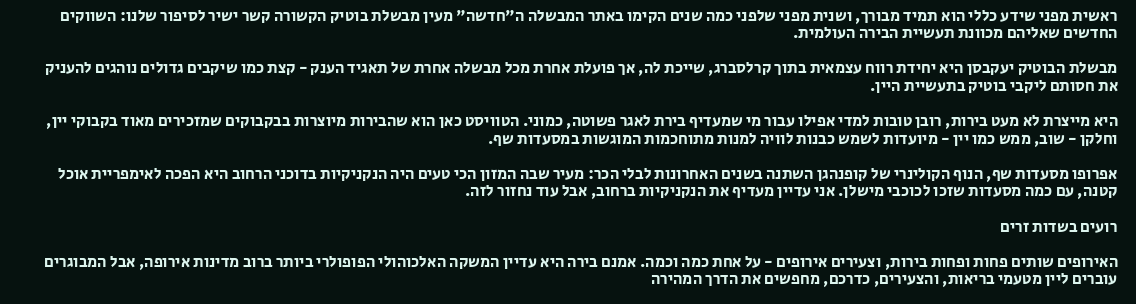ראשית מפני שידע כללי הוא תמיד מבורך, ושנית מפני שלפני כמה שנים הקימו באתר המבשלה ה"חדשה" מעין מבשלת בוטיק הקשורה קשר ישיר לסיפור שלנו: השווקים החדשים שאליהם מכוונת תעשיית הבירה העולמית.

מבשלת הבוטיק יעקבסן היא יחידת רווח עצמאית בתוך קרלסברג, שייכת לה, אך פועלת אחרת מכל מבשלה אחרת של תאגיד הענק - קצת כמו שיקבים גדולים נוהגים להעניק את חסותם ליקבי בוטיק בתעשיית היין.

היא מייצרת לא מעט בירות, רובן טובות למדי אפילו עבור מי שמעדיף בירת לאגר פשוטה, כמוני. הטוויסט כאן הוא שהבירות מיוצרות בבקבוקים שמזכירים מאוד בקבוקי יין, וחלקן - שוב, ממש כמו יין - מיועדות לשמש כבנות לוויה למנות מתוחכמות המוגשות במסעדות שף.

אפרופו מסעדות שף, הנוף הקולינרי של קופנהגן השתנה בשנים האחרונות לבלי הכר: מעיר שבה המזון הכי טעים היה הנקניקיות בדוכני הרחוב היא הפכה לאימפריית אוכל קטנה, עם כמה מסעדות שזכו לכוכבי מישלן. אני עדיין מעדיף את הנקניקיות ברחוב, אבל עוד נחזור לזה.

רועים בשדות זרים

האירופים שותים פחות ופחות בירות, וצעירים אירופים - על אחת כמה וכמה. אמנם בירה היא עדיין המשקה האלכוהולי הפופולרי ביותר ברוב מדינות אירופה, אבל המבוגרים עוברים ליין מטעמי בריאות, והצעירים, כדרכם, מחפשים את הדרך המהירה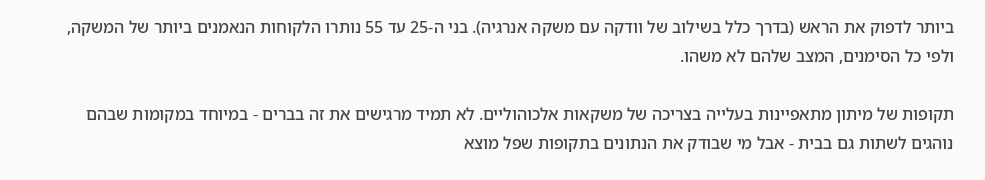ביותר לדפוק את הראש (בדרך כלל בשילוב של וודקה עם משקה אנרגיה). בני ה-25 עד 55 נותרו הלקוחות הנאמנים ביותר של המשקה, ולפי כל הסימנים, המצב שלהם לא משהו.

תקופות של מיתון מתאפיינות בעלייה בצריכה של משקאות אלכוהוליים. לא תמיד מרגישים את זה בברים - במיוחד במקומות שבהם נוהגים לשתות גם בבית - אבל מי שבודק את הנתונים בתקופות שפל מוצא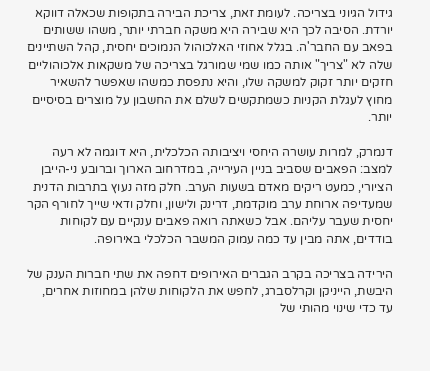גידול הגיוני בצריכה. לעומת זאת, צריכת הבירה בתקופות שכאלה דווקא יורדת. הסיבה לכך היא שבירה היא משקה חברתי יותר, משהו ששותים בפאב עם החבר'ה. בגלל אחוזי האלכוהול הנמוכים יחסית, קהל השתיינים שלה לא "צריך" אותה כמו שמי שמורגל בצריכה של משקאות אלכוהוליים חזקים יותר זקוק למשקה שלו, והיא נתפסת כמשהו שאפשר להשאיר מחוץ לעגלת הקניות כשמתקשים לשלם את החשבון על מוצרים בסיסיים יותר.

דנמרק, למרות עושרה היחסי ויציבותה הכלכלית, היא דוגמה לא רעה למצב: הפאבים שסביב בניין העירייה, במדרחוב הארוך וברובע ני-הייבן הציורי, כמעט ריקים מאדם בשעות הערב. חלק מזה נעוץ בתרבות הדנית שמעדיפה ארוחת ערב מוקדמת, דרינק ולישון, וחלק ודאי שייך לחורף הקר יחסית שעבר עליהם. אבל כשאתה רואה פאבים ענקיים עם לקוחות בודדים, אתה מבין עד כמה עמוק המשבר הכלכלי באירופה.

הירידה בצריכה בקרב הגברים האירופים דחפה את שתי חברות הענק של היבשת, הייניקן וקרלסברג, לחפש את הלקוחות שלהן במחוזות אחרים, עד כדי שינוי מהותי של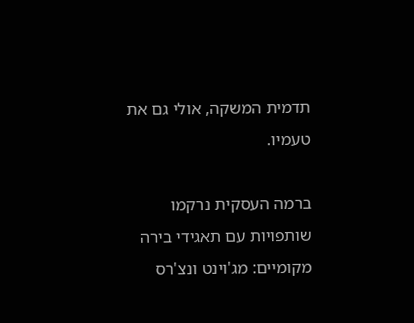תדמית המשקה, אולי גם את טעמיו.

ברמה העסקית נרקמו שותפויות עם תאגידי בירה מקומיים: מג'וינט ונצ'רס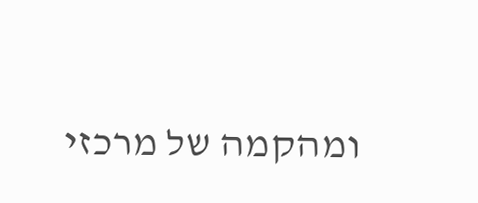ומהקמה של מרכזי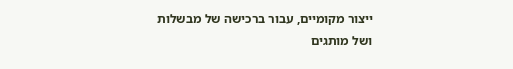ייצור מקומיים, עבור ברכישה של מבשלות ושל מותגים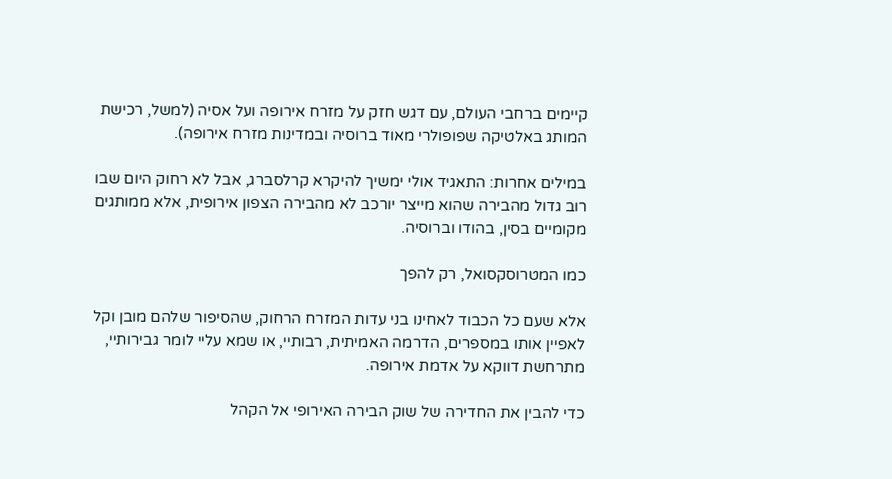קיימים ברחבי העולם, עם דגש חזק על מזרח אירופה ועל אסיה (למשל, רכישת המותג באלטיקה שפופולרי מאוד ברוסיה ובמדינות מזרח אירופה).

במילים אחרות: התאגיד אולי ימשיך להיקרא קרלסברג, אבל לא רחוק היום שבו רוב גדול מהבירה שהוא מייצר יורכב לא מהבירה הצפון אירופית, אלא ממותגים מקומיים בסין, בהודו וברוסיה.

כמו המטרוסקסואל, רק להפך

אלא שעם כל הכבוד לאחינו בני עדות המזרח הרחוק, שהסיפור שלהם מובן וקל לאפיין אותו במספרים, הדרמה האמיתית, רבותיי, או שמא עליי לומר גבירותיי, מתרחשת דווקא על אדמת אירופה.

כדי להבין את החדירה של שוק הבירה האירופי אל הקהל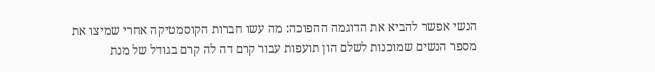הנשי אפשר להביא את הדוגמה ההפוכה: מה עשו חברות הקוסמטיקה אחרי שמיצו את מספר הנשים שמוכנות לשלם הון תועפות עבור קרם דה לה קרם בגודל של מנת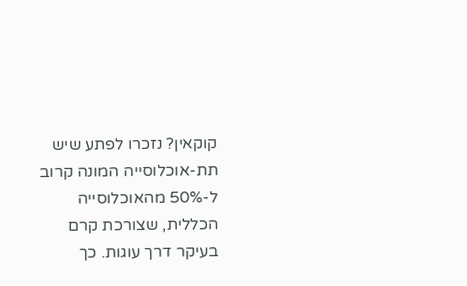קוקאין? נזכרו לפתע שיש תת-אוכלוסייה המונה קרוב ל-50% מהאוכלוסייה הכללית, שצורכת קרם בעיקר דרך עוגות. כך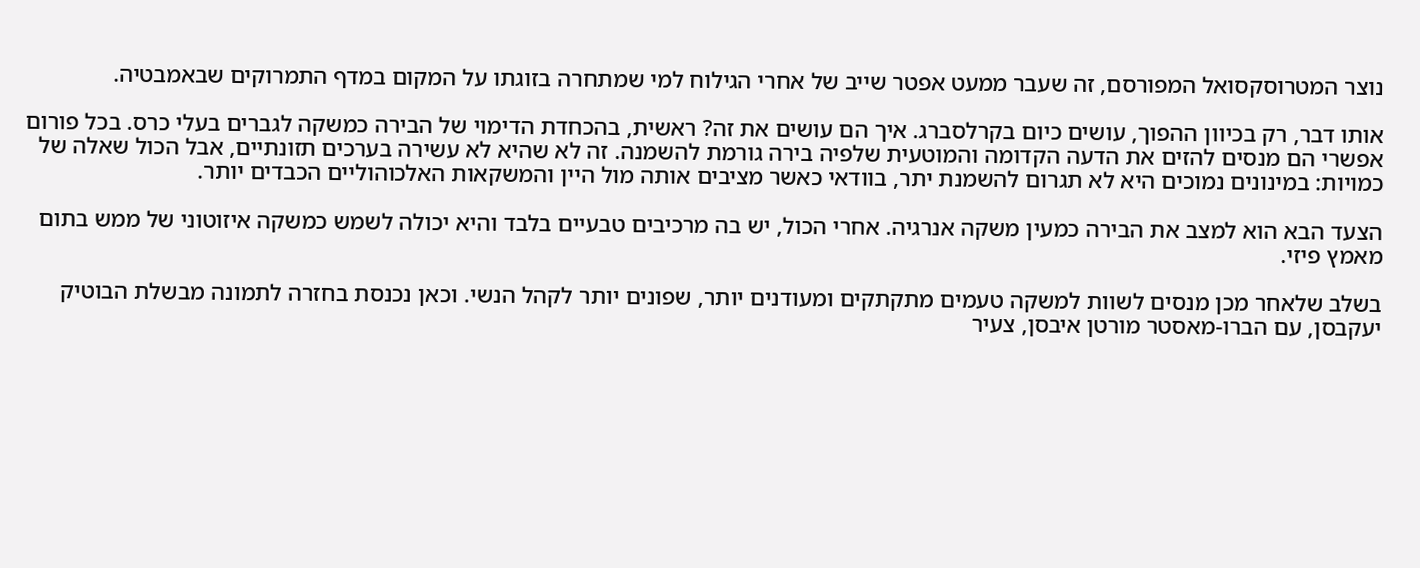נוצר המטרוסקסואל המפורסם, זה שעבר ממעט אפטר שייב של אחרי הגילוח למי שמתחרה בזוגתו על המקום במדף התמרוקים שבאמבטיה.

אותו דבר, רק בכיוון ההפוך, עושים כיום בקרלסברג. איך הם עושים את זה? ראשית, בהכחדת הדימוי של הבירה כמשקה לגברים בעלי כרס. בכל פורום אפשרי הם מנסים להזים את הדעה הקדומה והמוטעית שלפיה בירה גורמת להשמנה. זה לא שהיא לא עשירה בערכים תזונתיים, אבל הכול שאלה של כמויות: במינונים נמוכים היא לא תגרום להשמנת יתר, בוודאי כאשר מציבים אותה מול היין והמשקאות האלכוהוליים הכבדים יותר.

הצעד הבא הוא למצב את הבירה כמעין משקה אנרגיה. אחרי הכול, יש בה מרכיבים טבעיים בלבד והיא יכולה לשמש כמשקה איזוטוני של ממש בתום מאמץ פיזי.

בשלב שלאחר מכן מנסים לשוות למשקה טעמים מתקתקים ומעודנים יותר, שפונים יותר לקהל הנשי. וכאן נכנסת בחזרה לתמונה מבשלת הבוטיק יעקבסן, עם הברו-מאסטר מורטן איבסן, צעיר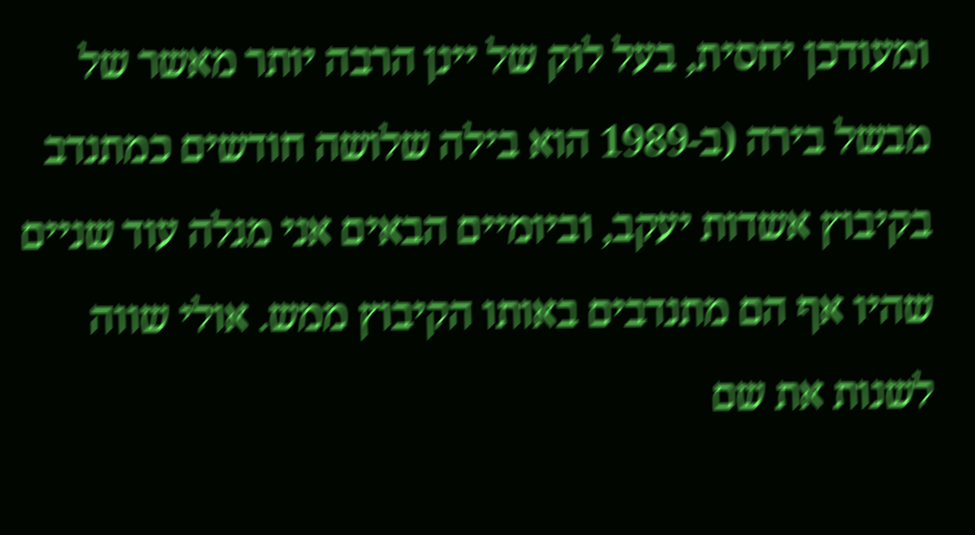ומעודכן יחסית, בעל לוק של יינן הרבה יותר מאשר של מבשל בירה (ב-1989 הוא בילה שלושה חודשים כמתנדב בקיבוץ אשדות יעקב, וביומיים הבאים אני מגלה עוד שניים שהיו אף הם מתנדבים באותו הקיבוץ ממש. אולי שווה לשנות את שם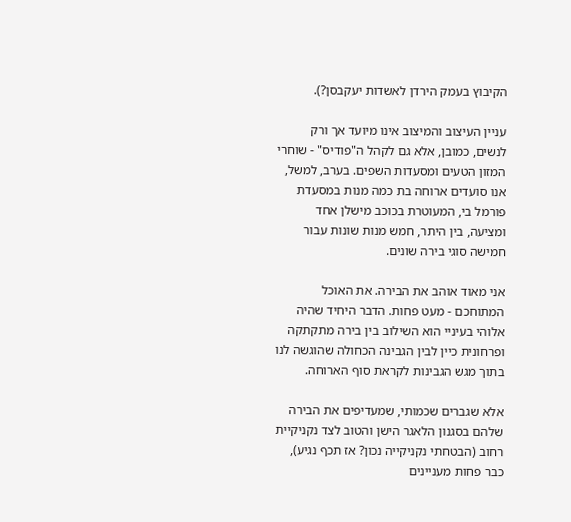הקיבוץ בעמק הירדן לאשדות יעקבסן?).

עניין העיצוב והמיצוב אינו מיועד אך ורק לנשים, כמובן, אלא גם לקהל ה"פודיס" - שוחרי המזון הטעים ומסעדות השפים. בערב, למשל, אנו סועדים ארוחה בת כמה מנות במסעדת פורמל בי, המעוטרת בכוכב מישלן אחד ומציעה, בין היתר, חמש מנות שונות עבור חמישה סוגי בירה שונים.

אני מאוד אוהב את הבירה. את האוכל המתוחכם - מעט פחות. הדבר היחיד שהיה אלוהי בעיניי הוא השילוב בין בירה מתקתקה ופרחונית כיין לבין הגבינה הכחולה שהוגשה לנו בתוך מגש הגבינות לקראת סוף הארוחה.

אלא שגברים שכמותי, שמעדיפים את הבירה שלהם בסגנון הלאגר הישן והטוב לצד נקניקיית רחוב (הבטחתי נקניקייה נכון? אז תכף נגיע), כבר פחות מעניינים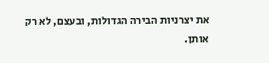את יצרניות הבירה הגדולות, ובעצם, לא רק אותן.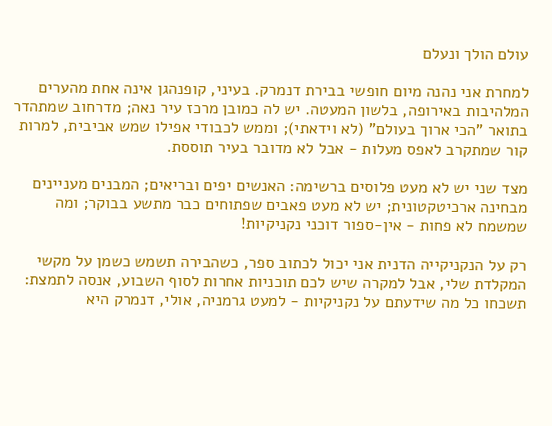עולם הולך ונעלם

למחרת אני נהנה מיום חופשי בבירת דנמרק. בעיני, קופנהגן אינה אחת מהערים המלהיבות באירופה, בלשון המעטה. יש לה כמובן מרכז עיר נאה; מדרחוב שמתהדר בתואר "הכי ארוך בעולם" (לא וידאתי); וממש לכבודי אפילו שמש אביבית, למרות קור שמתקרב לאפס מעלות - אבל לא מדובר בעיר תוססת.

מצד שני יש לא מעט פלוסים ברשימה: האנשים יפים ובריאים; המבנים מעניינים מבחינה ארכיטקטונית; יש לא מעט פאבים שפתוחים כבר מתשע בבוקר; ומה שמשמח לא פחות - אין-ספור דוכני נקניקיות!

רק על הנקניקייה הדנית אני יכול לכתוב ספר, כשהבירה תשמש כשמן על מקשי המקלדת שלי, אבל למקרה שיש לכם תוכניות אחרות לסוף השבוע, אנסה לתמצת: תשכחו כל מה שידעתם על נקניקיות - למעט גרמניה, אולי, דנמרק היא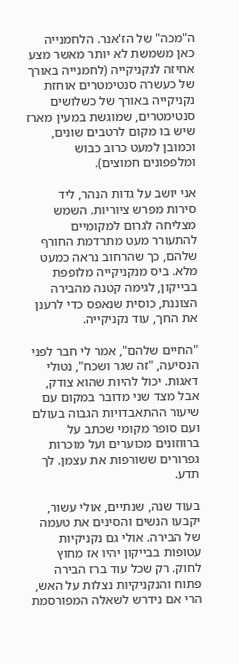ה"מכה" של הז'אנר. הלחמנייה כאן משמשת לא יותר מאשר מצע אחיזה לנקניקייה (לחמנייה באורך של כעשרה סנטימטרים אוחזת נקניקייה באורך של כשלושים סנטימטרים, שמוגשת במעין מארז שיש בו מקום לרטבים שונים, וכמובן למעט כרוב כבוש ומלפפונים חמוצים).

אני יושב על גדות הנהר, ליד סירות מפרש ציוריות. השמש מצליחה לגרום למקומיים להתעורר מעט מתרדמת החורף שלהם, כך שהרחוב נראה כמעט מלא. ביס מנקניקייה מלופפת בבייקון, לגימה קטנה מהבירה הצוננת, כוסית שנאפס כדי לרענן את החך, עוד נקניקייה.

"החיים שלהם", אמר לי חבר לפני הנסיעה, "זה שגר ושכח", נטולי דאגות. יכול להיות שהוא צודק, אבל מצד שני מדובר במקום עם שיעור ההתאבדויות הגבוה בעולם ועם סופר מקומי שכתב על ברווזונים מכוערים ועל מוכרות גפרורים ששורפות את עצמן. לך תדע.

בעוד שנה, שנתיים, אולי עשור, יקבעו הנשים והסינים את טעמה של הבירה. אולי גם נקניקיות עטופות בבייקון יהיו אז מחוץ לחוק. רק שכל עוד ברז הבירה פתוח והנקניקיות נצלות על האש, הרי אם נידרש לשאלה המפורסמת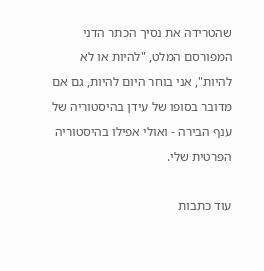שהטרידה את נסיך הכתר הדני המפורסם המלט, "להיות או לא להיות", אני בוחר היום להיות, גם אם מדובר בסופו של עידן בהיסטוריה של ענף הבירה - ואולי אפילו בהיסטוריה הפרטית שלי.

עוד כתבות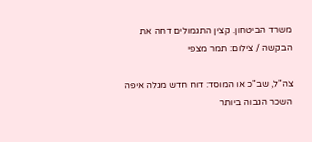משרד הביטחון. קצין התגמולים דחה את הבקשה / צילום: תמר מצפי

צה"ל, שב"כ או המוסד: דוח חדש מגלה איפה השכר הגבוה ביותר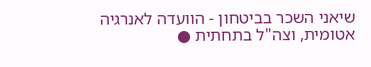שיאני השכר בביטחון - הוועדה לאנרגיה אטומית, וצה"ל בתחתית ●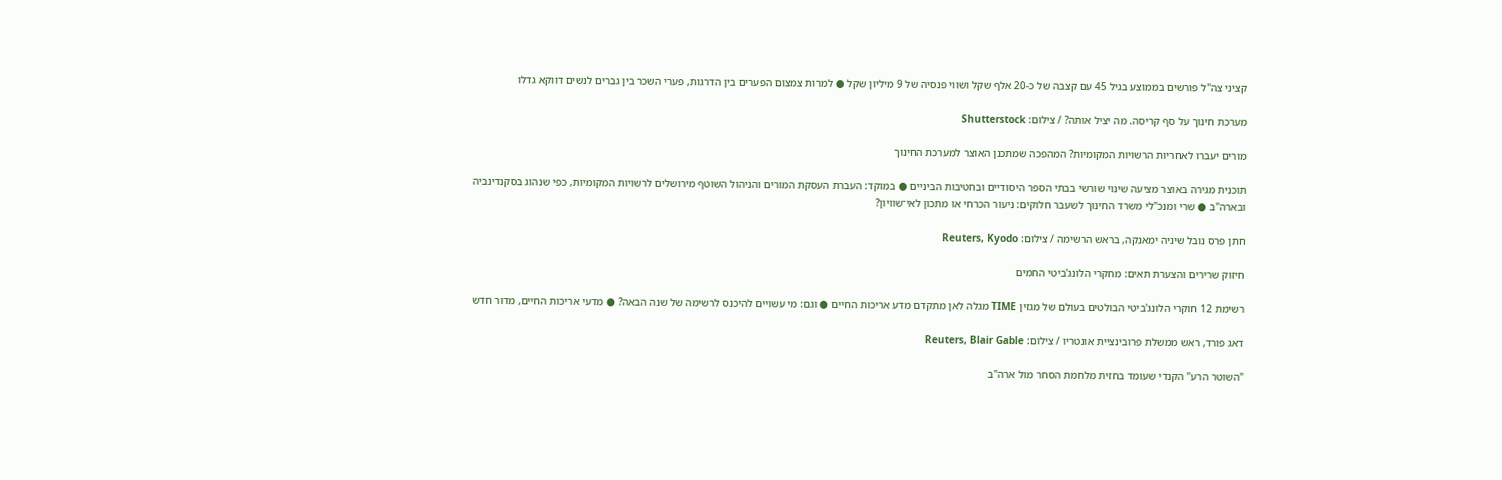קציני צה"ל פורשים בממוצע בגיל 45 עם קצבה של כ-20 אלף שקל ושווי פנסיה של 9 מיליון שקל ● למרות צמצום הפערים בין הדרגות, פערי השכר בין גברים לנשים דווקא גדלו

מערכת חינוך על סף קריסה. מה יציל אותה? / צילום: Shutterstock

מורים יעברו לאחריות הרשויות המקומיות? המהפכה שמתכנן האוצר למערכת החינוך

תוכנית מגירה באוצר מציעה שינוי שורשי בבתי הספר היסודיים ובחטיבות הביניים ● במוקד: העברת העסקת המורים והניהול השוטף מירושלים לרשויות המקומיות, כפי שנהוג בסקנדינביה ובארה"ב ● שרי ומנכ"לי משרד החינוך לשעבר חלוקים: ניעור הכרחי או מתכון לאי־שוויון?

חתן פרס נובל שיניה ימאנקה, בראש הרשימה / צילום: Reuters, Kyodo

חיזוק שרירים והצערת תאים: מחקרי הלונג'ביטי החמים

רשימת 12 חוקרי הלונג'ביטי הבולטים בעולם של מגזין TIME מגלה לאן מתקדם מדע אריכות החיים ● וגם: מי עשויים להיכנס לרשימה של שנה הבאה? ● מדעי אריכות החיים, מדור חדש

דאג פורד, ראש ממשלת פרובינציית אונטריו / צילום: Reuters, Blair Gable

"השוטר הרע" הקנדי שעומד בחזית מלחמת הסחר מול ארה"ב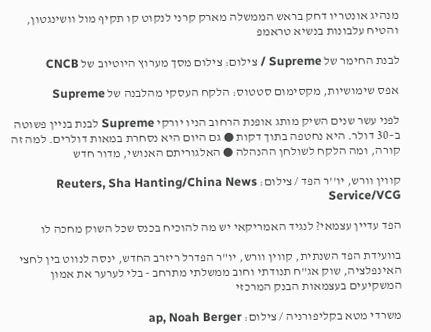מנהיג אונטריו דחק בראש הממשלה מארק קרני לנקוט קו תקיף מול וושינגטון, והטיח עלבונות בנשיא טראמפ

לבנת החימר של Supreme / צילום: צילום מסך מערוץ היוטיוב של CNCB

אפס שימושיות, מקסימום סטטוס: הלקח העסקי מהלבנה של Supreme

לפני עשר שנים השיק מותג אופנת הרחוב הניו יורקי Supreme לבנת בניין פשוטה ב–30 דולר. היא נחטפה בתוך דקות ● גם היום היא נסחרת במאות דולרים. למה זה קורה, ומה הלקח לשולחן ההנהלה ● האלגוריתם האנושי, מדור חדש

קווין וורש, יו''ר הפד / צילום: Reuters, Sha Hanting/China News Service/VCG

הפד עדיין עצמאי? לנגיד האמריקאי יש מה להוכיח בכנס שכל השוק מחכה לו

בוועידת הפד השנתית, קווין וורש, יו"ר הפדרל ריזרב החדש, ינסה לנווט בין לחצי האינפלציה, שוק אג"ח תנודתי וחוב ממשלתי מתרחב - בלי לערער את אמון המשקיעים בעצמאות הבנק המרכזי

משרדי מטא בקליפורניה / צילום: ap, Noah Berger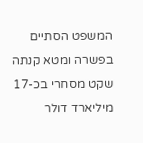המשפט הסתיים בפשרה ומטא קנתה שקט מסחרי בכ-17 מיליארד דולר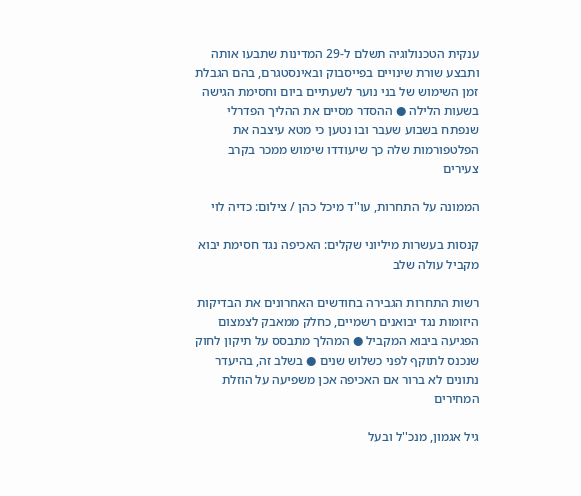ענקית הטכנולוגיה תשלם ל-29 המדינות שתבעו אותה ותבצע שורת שינויים בפייסבוק ובאינסטגרם, בהם הגבלת זמן השימוש של בני נוער לשעתיים ביום וחסימת הגישה בשעות הלילה ● ההסדר מסיים את ההליך הפדרלי שנפתח בשבוע שעבר ובו נטען כי מטא עיצבה את הפלטפורמות שלה כך שיעודדו שימוש ממכר בקרב צעירים

הממונה על התחרות, עו''ד מיכל כהן / צילום: כדיה לוי

קנסות בעשרות מיליוני שקלים: האכיפה נגד חסימת יבוא מקביל עולה שלב

רשות התחרות הגבירה בחודשים האחרונים את הבדיקות היזומות נגד יבואנים רשמיים, כחלק ממאבק לצמצום הפגיעה ביבוא המקביל ● המהלך מתבסס על תיקון לחוק שנכנס לתוקף לפני כשלוש שנים ● בשלב זה, בהיעדר נתונים לא ברור אם האכיפה אכן משפיעה על הוזלת המחירים

גיל אגמון, מנכ''ל ובעל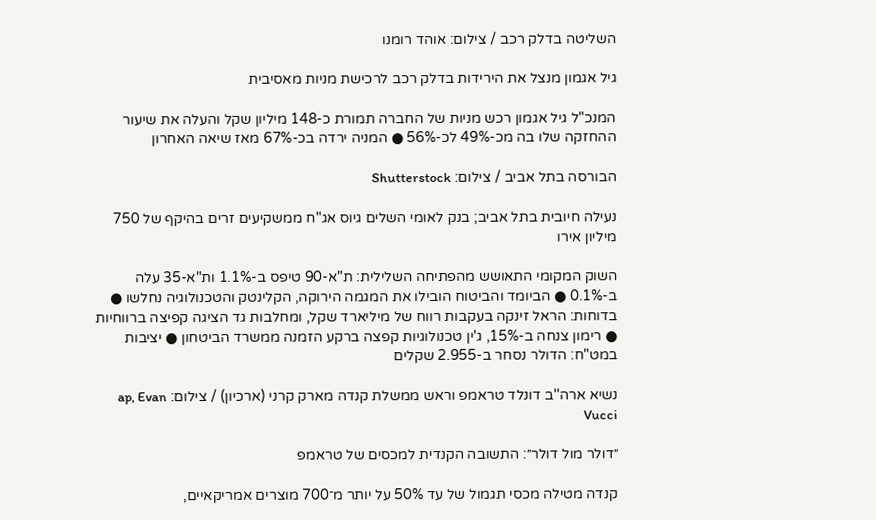השליטה בדלק רכב / צילום: אוהד רומנו

גיל אגמון מנצל את הירידות בדלק רכב לרכישת מניות מאסיבית

המנכ"ל גיל אגמון רכש מניות של החברה תמורת כ-148 מיליון שקל והעלה את שיעור ההחזקה שלו בה מכ-49% לכ-56% ● המניה ירדה בכ-67% מאז שיאה האחרון

הבורסה בתל אביב / צילום: Shutterstock

נעילה חיובית בתל אביב; בנק לאומי השלים גיוס אג"ח ממשקיעים זרים בהיקף של 750 מיליון אירו

השוק המקומי התאושש מהפתיחה השלילית: ת"א-90 טיפס ב-1.1% ות"א-35 עלה ב-0.1% ● הביומד והביטוח הובילו את המגמה הירוקה, הקלינטק והטכנולוגיה נחלשו ● בדוחות: הראל זינקה בעקבות רווח של מיליארד שקל, ומחלבות גד הציגה קפיצה ברווחיות ● רימון צנחה ב-15%, ג'ין טכנולוגיות קפצה ברקע הזמנה ממשרד הביטחון ● יציבות במט"ח: הדולר נסחר ב-2.955 שקלים

נשיא ארה''ב דונלד טראמפ וראש ממשלת קנדה מארק קרני (ארכיון) / צילום: ap, Evan Vucci

״דולר מול דולר״: התשובה הקנדית למכסים של טראמפ

קנדה מטילה מכסי תגמול של עד 50% על יותר מ־700 מוצרים אמריקאיים,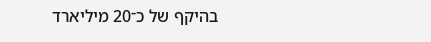בהיקף של כ־20 מיליארד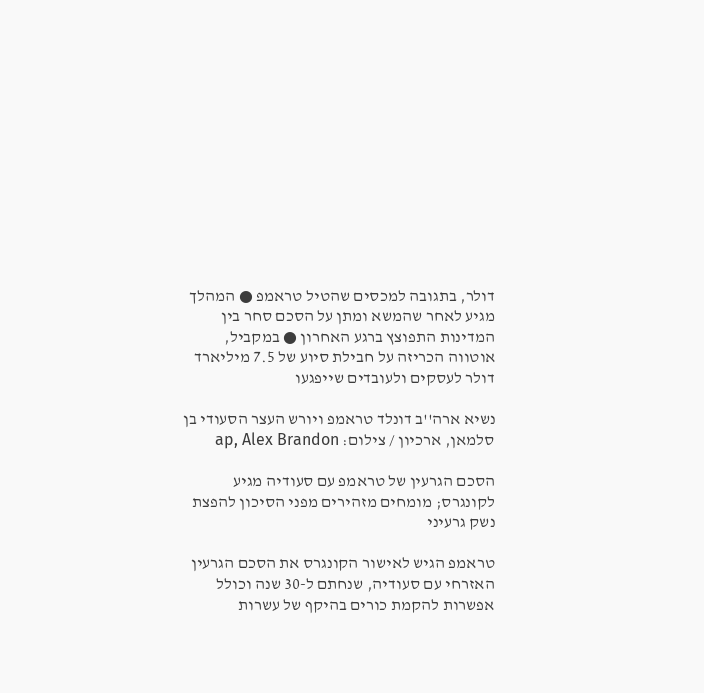דולר, בתגובה למכסים שהטיל טראמפ ● המהלך מגיע לאחר שהמשא ומתן על הסכם סחר בין המדינות התפוצץ ברגע האחרון ● במקביל, אוטווה הכריזה על חבילת סיוע של 7.5 מיליארד דולר לעסקים ולעובדים שייפגעו

נשיא ארה''ב דונלד טראמפ ויורש העצר הסעודי בן סלמאן, ארכיון / צילום: ap, Alex Brandon

הסכם הגרעין של טראמפ עם סעודיה מגיע לקונגרס; מומחים מזהירים מפני הסיכון להפצת נשק גרעיני

טראמפ הגיש לאישור הקונגרס את הסכם הגרעין האזרחי עם סעודיה, שנחתם ל-30 שנה וכולל אפשרות להקמת כורים בהיקף של עשרות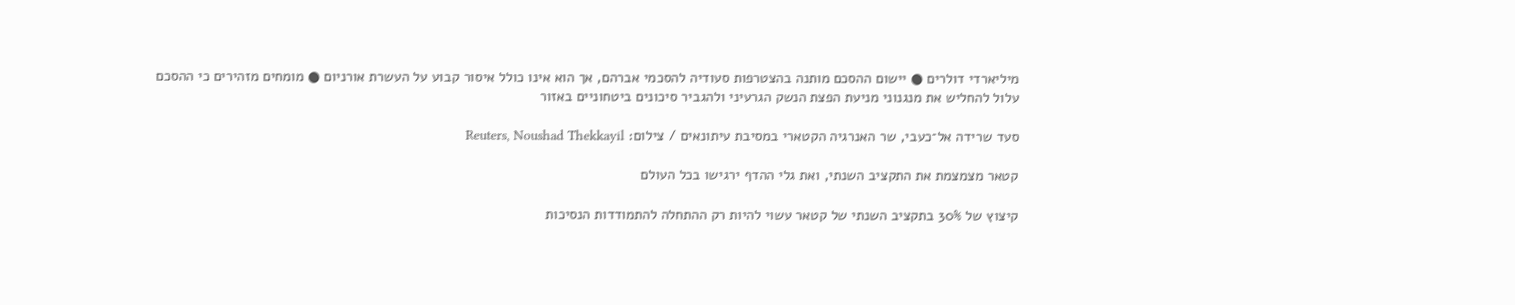מיליארדי דולרים ● יישום ההסכם מותנה בהצטרפות סעודיה להסכמי אברהם, אך הוא אינו כולל איסור קבוע על העשרת אורניום ● מומחים מזהירים כי ההסכם עלול להחליש את מנגנוני מניעת הפצת הנשק הגרעיני ולהגביר סיכונים ביטחוניים באזור

סעד שרידה אל־כעבי, שר האנרגיה הקטארי במסיבת עיתונאים / צילום: Reuters, Noushad Thekkayil

קטאר מצמצמת את התקציב השנתי, ואת גלי ההדף ירגישו בכל העולם

קיצוץ של 30% בתקציב השנתי של קטאר עשוי להיות רק ההתחלה להתמודדות הנסיכות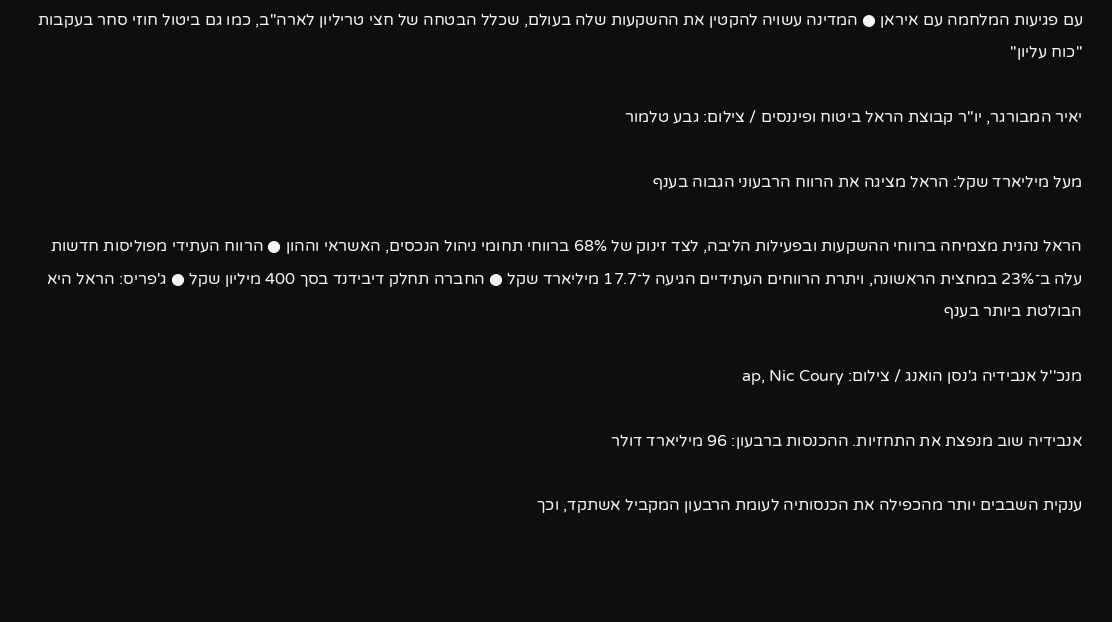עם פגיעות המלחמה עם איראן ● המדינה עשויה להקטין את ההשקעות שלה בעולם, שכלל הבטחה של חצי טריליון לארה"ב, כמו גם ביטול חוזי סחר בעקבות "כוח עליון"

יאיר המבורגר, יו''ר קבוצת הראל ביטוח ופיננסים / צילום: גבע טלמור

מעל מיליארד שקל: הראל מציגה את הרווח הרבעוני הגבוה בענף

הראל נהנית מצמיחה ברווחי ההשקעות ובפעילות הליבה, לצד זינוק של 68% ברווחי תחומי ניהול הנכסים, האשראי וההון ● הרווח העתידי מפוליסות חדשות עלה ב־23% במחצית הראשונה, ויתרת הרווחים העתידיים הגיעה ל־17.7 מיליארד שקל ● החברה תחלק דיבידנד בסך 400 מיליון שקל ● ג'פריס: הראל היא הבולטת ביותר בענף

מנכ''ל אנבידיה ג'נסן הואנג / צילום: ap, Nic Coury

אנבידיה שוב מנפצת את התחזיות. ההכנסות ברבעון: 96 מיליארד דולר

ענקית השבבים יותר מהכפילה את הכנסותיה לעומת הרבעון המקביל אשתקד, וכך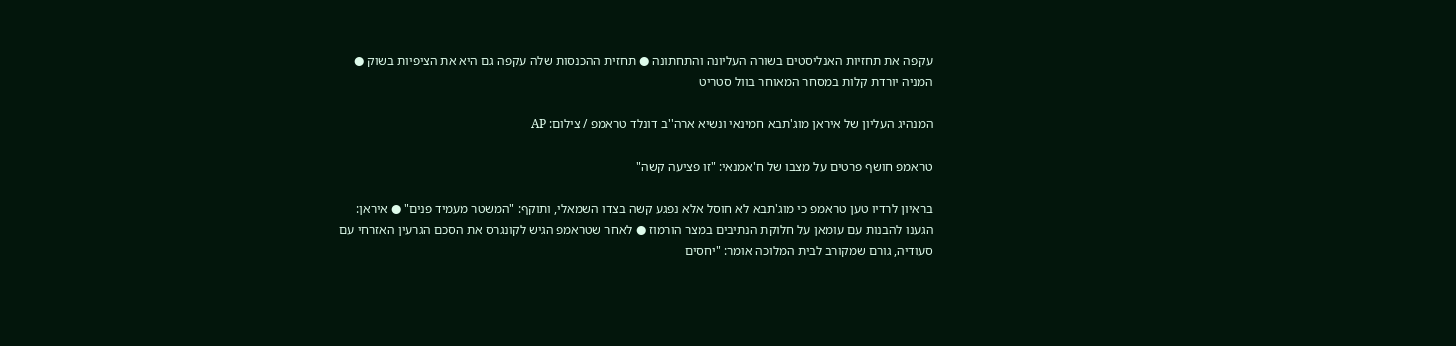עקפה את תחזיות האנליסטים בשורה העליונה והתחתונה ● תחזית ההכנסות שלה עקפה גם היא את הציפיות בשוק ● המניה יורדת קלות במסחר המאוחר בוול סטריט

המנהיג העליון של איראן מוג'תבא חמינאי ונשיא ארה''ב דונלד טראמפ / צילום: AP

טראמפ חושף פרטים על מצבו של ח'אמנאי: "זו פציעה קשה"

בראיון לרדיו טען טראמפ כי מוג'תבא לא חוסל אלא נפגע קשה בצדו השמאלי, ותוקף: "המשטר מעמיד פנים" ● איראן: הגענו להבנות עם עומאן על חלוקת הנתיבים במצר הורמוז ● לאחר שטראמפ הגיש לקונגרס את הסכם הגרעין האזרחי עם סעודיה, גורם שמקורב לבית המלוכה אומר: "יחסים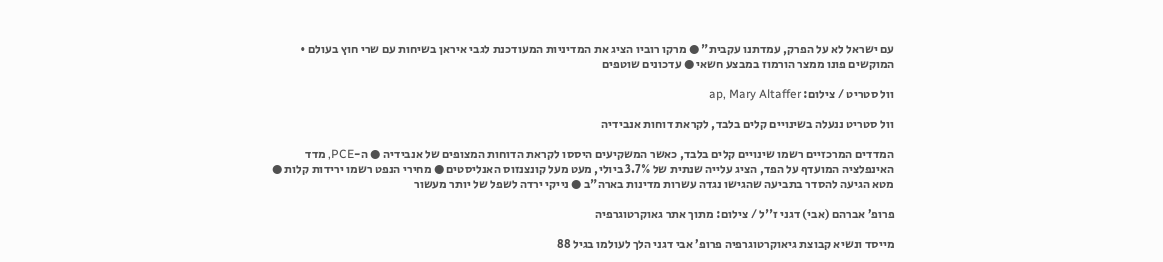עם ישראל לא על הפרק, עמדתנו עקבית" ● מרקו רוביו הציג את המדיניות המעודכנת לגבי איראן בשיחות עם שרי חוץ בעולם • המוקשים פונו ממצר הורמוז במבצע חשאי ● עדכונים שוטפים

וול סטריט / צילום: ap, Mary Altaffer

וול סטריט ננעלה בשינויים קלים בלבד, לקראת דוחות אנבידיה

המדדים המרכזיים רשמו שינויים קלים בלבד, כאשר המשקיעים היססו לקראת הדוחות המצופים של אנבידיה ● ה-PCE, מדד האינפלציה המועדף על הפד, הציג עלייה שנתית של 3.7% ביולי, מעט מעל קונצנזוס האנליסטים ● מחירי הנפט רשמו ירידות קלות ● מטא הגיעה להסדר בתביעה שהגישו נגדה עשרות מדינות בארה"ב ● נייקי ירדה לשפל של יותר מעשור

פרופ’ אברהם (אבי) דגני ז''ל / צילום: מתוך אתר גאוקרטוגרפיה

מייסד ונשיא קבוצת גיאוקרטוגרפיה פרופ’ אבי דגני הלך לעולמו בגיל 88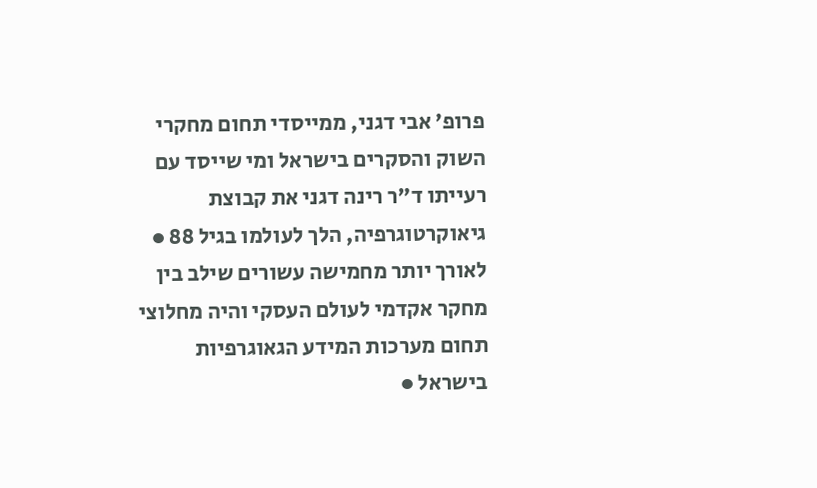פרופ’ אבי דגני, ממייסדי תחום מחקרי השוק והסקרים בישראל ומי שייסד עם רעייתו ד"ר רינה דגני את קבוצת גיאוקרטוגרפיה, הלך לעולמו בגיל 88 ● לאורך יותר מחמישה עשורים שילב בין מחקר אקדמי לעולם העסקי והיה מחלוצי תחום מערכות המידע הגאוגרפיות בישראל ●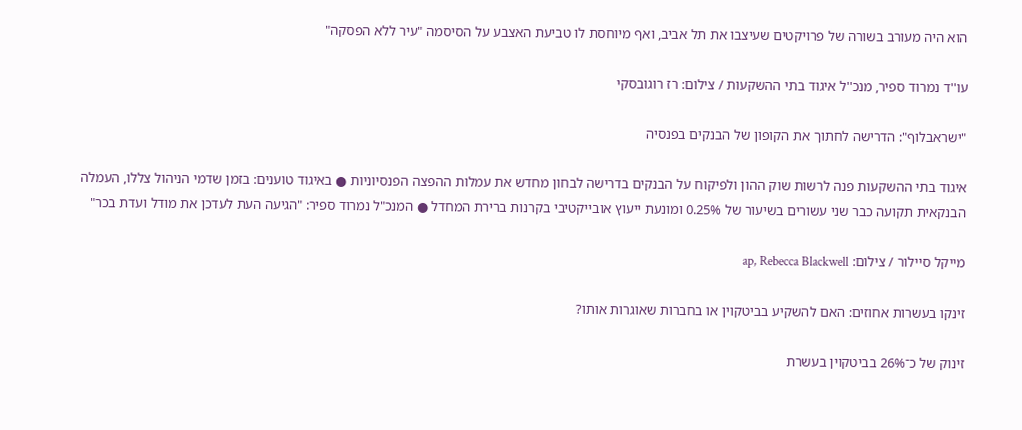הוא היה מעורב בשורה של פרויקטים שעיצבו את תל אביב, ואף מיוחסת לו טביעת האצבע על הסיסמה "עיר ללא הפסקה"

עו''ד נמרוד ספיר, מנכ''ל איגוד בתי ההשקעות / צילום: רז רוגובסקי

"ישראבלוף": הדרישה לחתוך את הקופון של הבנקים בפנסיה

איגוד בתי ההשקעות פנה לרשות שוק ההון ולפיקוח על הבנקים בדרישה לבחון מחדש את עמלות ההפצה הפנסיוניות ● באיגוד טוענים: בזמן שדמי הניהול צללו, העמלה הבנקאית תקועה כבר שני עשורים בשיעור של 0.25% ומונעת ייעוץ אובייקטיבי בקרנות ברירת המחדל ● המנכ"ל נמרוד ספיר: "הגיעה העת לעדכן את מודל ועדת בכר"

מייקל סיילור / צילום: ap, Rebecca Blackwell

זינקו בעשרות אחוזים: האם להשקיע בביטקוין או בחברות שאוגרות אותו?

זינוק של כ־26% בביטקוין בעשרת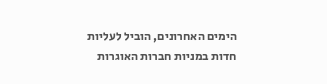הימים האחרונים, הוביל לעליות חדות במניות חברות האוגרות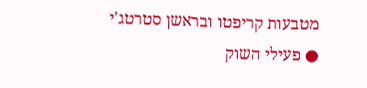מטבעות קריפטו ובראשן סטרטג'י ● פעילי השוק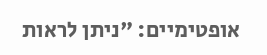אופטימיים: "ניתן לראות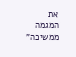את המגמה ממשיכה"